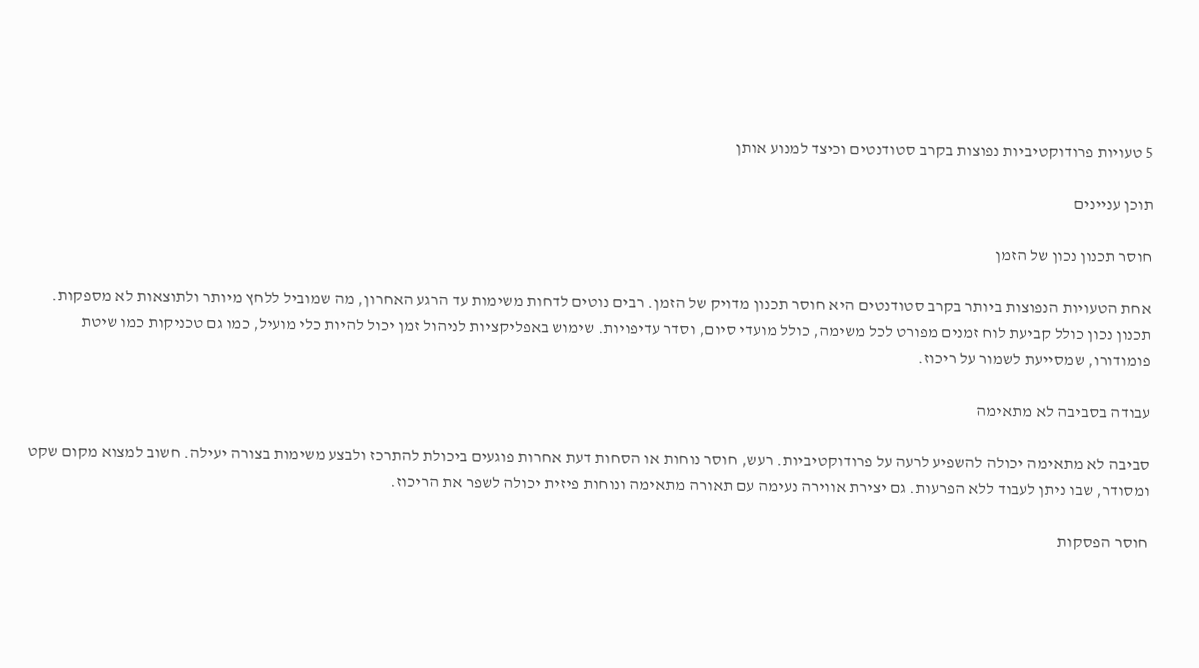5 טעויות פרודוקטיביות נפוצות בקרב סטודנטים וכיצד למנוע אותן

תוכן עניינים

חוסר תכנון נכון של הזמן

אחת הטעויות הנפוצות ביותר בקרב סטודנטים היא חוסר תכנון מדויק של הזמן. רבים נוטים לדחות משימות עד הרגע האחרון, מה שמוביל ללחץ מיותר ולתוצאות לא מספקות. תכנון נכון כולל קביעת לוח זמנים מפורט לכל משימה, כולל מועדי סיום, וסדר עדיפויות. שימוש באפליקציות לניהול זמן יכול להיות כלי מועיל, כמו גם טכניקות כמו שיטת פומודורו, שמסייעת לשמור על ריכוז.

עבודה בסביבה לא מתאימה

סביבה לא מתאימה יכולה להשפיע לרעה על פרודוקטיביות. רעש, חוסר נוחות או הסחות דעת אחרות פוגעים ביכולת להתרכז ולבצע משימות בצורה יעילה. חשוב למצוא מקום שקט ומסודר, שבו ניתן לעבוד ללא הפרעות. גם יצירת אווירה נעימה עם תאורה מתאימה ונוחות פיזית יכולה לשפר את הריכוז.

חוסר הפסקות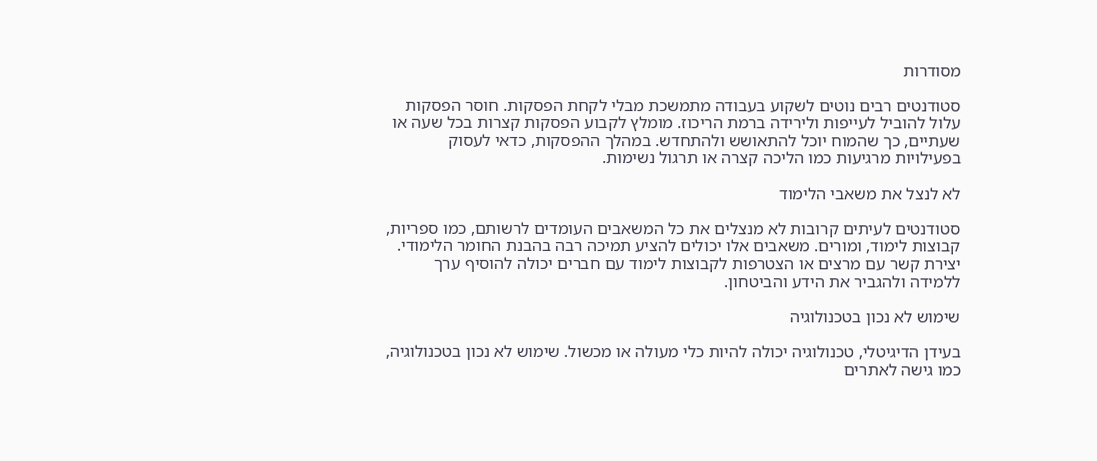מסודרות

סטודנטים רבים נוטים לשקוע בעבודה מתמשכת מבלי לקחת הפסקות. חוסר הפסקות עלול להוביל לעייפות ולירידה ברמת הריכוז. מומלץ לקבוע הפסקות קצרות בכל שעה או שעתיים, כך שהמוח יוכל להתאושש ולהתחדש. במהלך ההפסקות, כדאי לעסוק בפעילויות מרגיעות כמו הליכה קצרה או תרגול נשימות.

לא לנצל את משאבי הלימוד

סטודנטים לעיתים קרובות לא מנצלים את כל המשאבים העומדים לרשותם, כמו ספריות, קבוצות לימוד, ומורים. משאבים אלו יכולים להציע תמיכה רבה בהבנת החומר הלימודי. יצירת קשר עם מרצים או הצטרפות לקבוצות לימוד עם חברים יכולה להוסיף ערך ללמידה ולהגביר את הידע והביטחון.

שימוש לא נכון בטכנולוגיה

בעידן הדיגיטלי, טכנולוגיה יכולה להיות כלי מעולה או מכשול. שימוש לא נכון בטכנולוגיה, כמו גישה לאתרים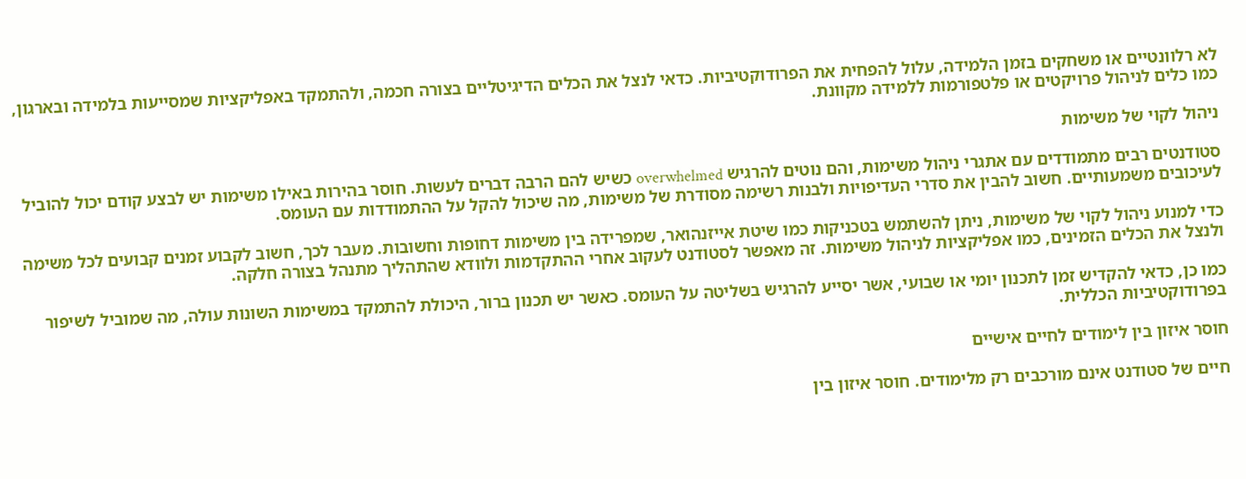לא רלוונטיים או משחקים בזמן הלמידה, עלול להפחית את הפרודוקטיביות. כדאי לנצל את הכלים הדיגיטליים בצורה חכמה, ולהתמקד באפליקציות שמסייעות בלמידה ובארגון, כמו כלים לניהול פרויקטים או פלטפורמות ללמידה מקוונת.

ניהול לקוי של משימות

סטודנטים רבים מתמודדים עם אתגרי ניהול משימות, והם נוטים להרגיש overwhelmed כשיש להם הרבה דברים לעשות. חוסר בהירות באילו משימות יש לבצע קודם יכול להוביל לעיכובים משמעותיים. חשוב להבין את סדרי העדיפויות ולבנות רשימה מסודרת של משימות, מה שיכול להקל על ההתמודדות עם העומס.

כדי למנוע ניהול לקוי של משימות, ניתן להשתמש בטכניקות כמו שיטת אייזנהואר, שמפרידה בין משימות דחופות וחשובות. מעבר לכך, חשוב לקבוע זמנים קבועים לכל משימה ולנצל את הכלים הזמינים, כמו אפליקציות לניהול משימות. זה מאפשר לסטודנט לעקוב אחרי ההתקדמות ולוודא שהתהליך מתנהל בצורה חלקה.

כמו כן, כדאי להקדיש זמן לתכנון יומי או שבועי, אשר יסייע להרגיש בשליטה על העומס. כאשר יש תכנון ברור, היכולת להתמקד במשימות השונות עולה, מה שמוביל לשיפור בפרודוקטיביות הכללית.

חוסר איזון בין לימודים לחיים אישיים

חיים של סטודנט אינם מורכבים רק מלימודים. חוסר איזון בין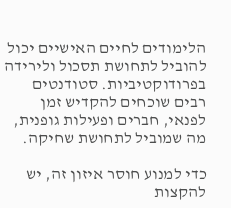הלימודים לחיים האישיים יכול להוביל לתחושת תסכול ולירידה בפרודוקטיביות. סטודנטים רבים שוכחים להקדיש זמן לפנאי, חברים ופעילות גופנית, מה שמוביל לתחושת שחיקה.

כדי למנוע חוסר איזון זה, יש להקצות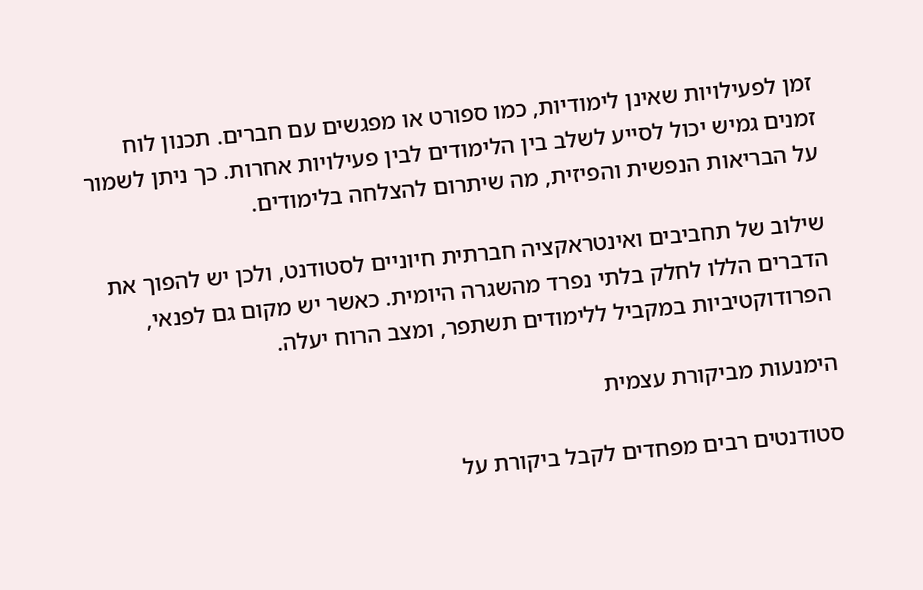זמן לפעילויות שאינן לימודיות, כמו ספורט או מפגשים עם חברים. תכנון לוח זמנים גמיש יכול לסייע לשלב בין הלימודים לבין פעילויות אחרות. כך ניתן לשמור על הבריאות הנפשית והפיזית, מה שיתרום להצלחה בלימודים.

שילוב של תחביבים ואינטראקציה חברתית חיוניים לסטודנט, ולכן יש להפוך את הדברים הללו לחלק בלתי נפרד מהשגרה היומית. כאשר יש מקום גם לפנאי, הפרודוקטיביות במקביל ללימודים תשתפר, ומצב הרוח יעלה.

הימנעות מביקורת עצמית

סטודנטים רבים מפחדים לקבל ביקורת על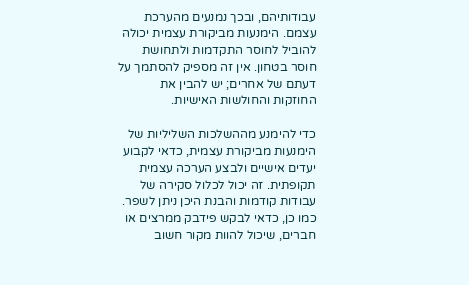עבודותיהם, ובכך נמנעים מהערכת עצמם. הימנעות מביקורת עצמית יכולה להוביל לחוסר התקדמות ולתחושת חוסר בטחון. אין זה מספיק להסתמך על דעתם של אחרים; יש להבין את החוזקות והחולשות האישיות.

כדי להימנע מההשלכות השליליות של הימנעות מביקורת עצמית, כדאי לקבוע יעדים אישיים ולבצע הערכה עצמית תקופתית. זה יכול לכלול סקירה של עבודות קודמות והבנת היכן ניתן לשפר. כמו כן, כדאי לבקש פידבק ממרצים או חברים, שיכול להוות מקור חשוב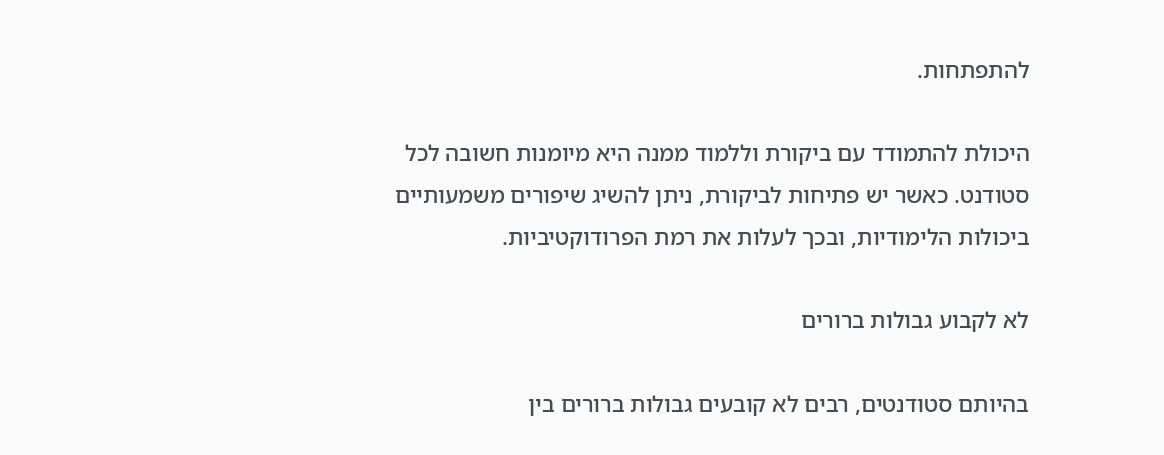להתפתחות.

היכולת להתמודד עם ביקורת וללמוד ממנה היא מיומנות חשובה לכל סטודנט. כאשר יש פתיחות לביקורת, ניתן להשיג שיפורים משמעותיים ביכולות הלימודיות, ובכך לעלות את רמת הפרודוקטיביות.

לא לקבוע גבולות ברורים

בהיותם סטודנטים, רבים לא קובעים גבולות ברורים בין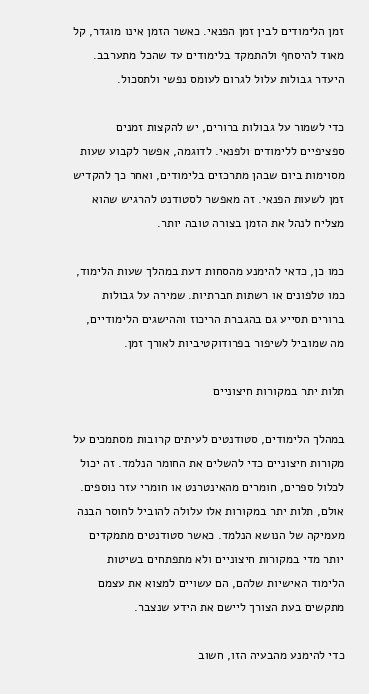זמן הלימודים לבין זמן הפנאי. כאשר הזמן אינו מוגדר, קל מאוד להיסחף ולהתמקד בלימודים עד שהכל מתערבב. היעדר גבולות עלול לגרום לעומס נפשי ולתסכול.

כדי לשמור על גבולות ברורים, יש להקצות זמנים ספציפיים ללימודים ולפנאי. לדוגמה, אפשר לקבוע שעות מסוימות ביום שבהן מתרכזים בלימודים, ואחר כך להקדיש זמן לשעות הפנאי. זה מאפשר לסטודנט להרגיש שהוא מצליח לנהל את הזמן בצורה טובה יותר.

כמו כן, כדאי להימנע מהסחות דעת במהלך שעות הלימוד, כמו טלפונים או רשתות חברתיות. שמירה על גבולות ברורים תסייע גם בהגברת הריכוז וההישגים הלימודיים, מה שמוביל לשיפור בפרודוקטיביות לאורך זמן.

תלות יתר במקורות חיצוניים

במהלך הלימודים, סטודנטים לעיתים קרובות מסתמכים על מקורות חיצוניים כדי להשלים את החומר הנלמד. זה יכול לכלול ספרים, חומרים מהאינטרנט או חומרי עזר נוספים. אולם, תלות יתר במקורות אלו עלולה להוביל לחוסר הבנה מעמיקה של הנושא הנלמד. כאשר סטודנטים מתמקדים יותר מדי במקורות חיצוניים ולא מתפתחים בשיטות הלימוד האישיות שלהם, הם עשויים למצוא את עצמם מתקשים בעת הצורך ליישם את הידע שנצבר.

כדי להימנע מהבעיה הזו, חשוב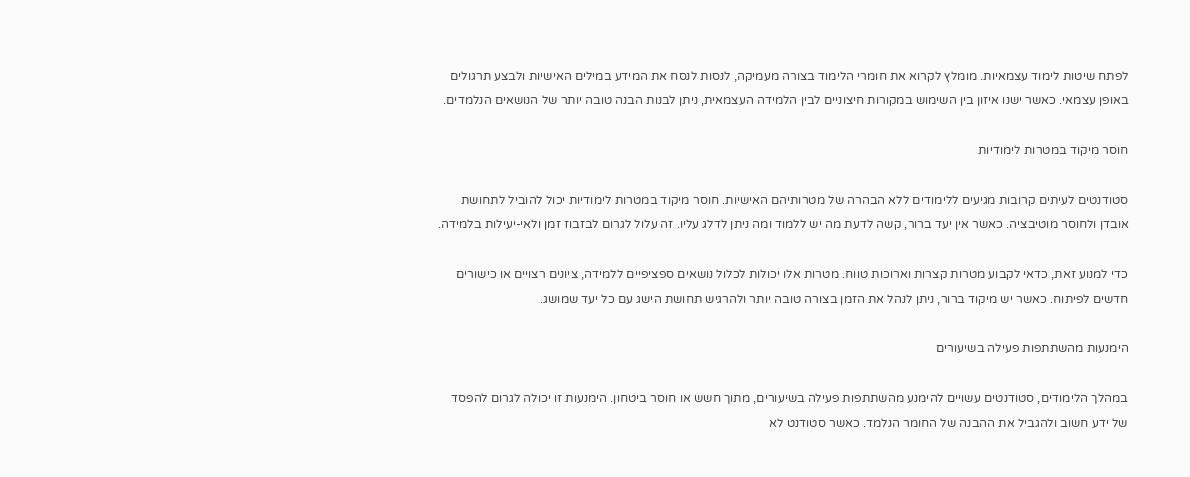לפתח שיטות לימוד עצמאיות. מומלץ לקרוא את חומרי הלימוד בצורה מעמיקה, לנסות לנסח את המידע במילים האישיות ולבצע תרגולים באופן עצמאי. כאשר ישנו איזון בין השימוש במקורות חיצוניים לבין הלמידה העצמאית, ניתן לבנות הבנה טובה יותר של הנושאים הנלמדים.

חוסר מיקוד במטרות לימודיות

סטודנטים לעיתים קרובות מגיעים ללימודים ללא הבהרה של מטרותיהם האישיות. חוסר מיקוד במטרות לימודיות יכול להוביל לתחושת אובדן ולחוסר מוטיבציה. כאשר אין יעד ברור, קשה לדעת מה יש ללמוד ומה ניתן לדלג עליו. זה עלול לגרום לבזבוז זמן ולאי-יעילות בלמידה.

כדי למנוע זאת, כדאי לקבוע מטרות קצרות וארוכות טווח. מטרות אלו יכולות לכלול נושאים ספציפיים ללמידה, ציונים רצויים או כישורים חדשים לפיתוח. כאשר יש מיקוד ברור, ניתן לנהל את הזמן בצורה טובה יותר ולהרגיש תחושת הישג עם כל יעד שמושג.

הימנעות מהשתתפות פעילה בשיעורים

במהלך הלימודים, סטודנטים עשויים להימנע מהשתתפות פעילה בשיעורים, מתוך חשש או חוסר ביטחון. הימנעות זו יכולה לגרום להפסד של ידע חשוב ולהגביל את ההבנה של החומר הנלמד. כאשר סטודנט לא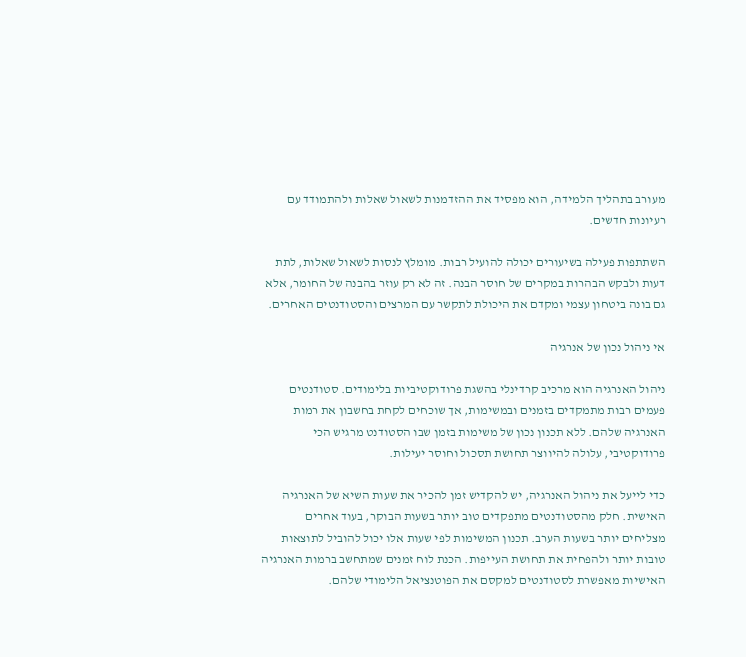מעורב בתהליך הלמידה, הוא מפסיד את ההזדמנות לשאול שאלות ולהתמודד עם רעיונות חדשים.

השתתפות פעילה בשיעורים יכולה להועיל רבות. מומלץ לנסות לשאול שאלות, לתת דעות ולבקש הבהרות במקרים של חוסר הבנה. זה לא רק עוזר בהבנה של החומר, אלא גם בונה ביטחון עצמי ומקדם את היכולת לתקשר עם המרצים והסטודנטים האחרים.

אי ניהול נכון של אנרגיה

ניהול האנרגיה הוא מרכיב קרדינלי בהשגת פרודוקטיביות בלימודים. סטודנטים פעמים רבות מתמקדים בזמנים ובמשימות, אך שוכחים לקחת בחשבון את רמות האנרגיה שלהם. ללא תכנון נכון של משימות בזמן שבו הסטודנט מרגיש הכי פרודוקטיבי, עלולה להיווצר תחושת תסכול וחוסר יעילות.

כדי לייעל את ניהול האנרגיה, יש להקדיש זמן להכיר את שעות השיא של האנרגיה האישית. חלק מהסטודנטים מתפקדים טוב יותר בשעות הבוקר, בעוד אחרים מצליחים יותר בשעות הערב. תכנון המשימות לפי שעות אלו יכול להוביל לתוצאות טובות יותר ולהפחית את תחושת העייפות. הכנת לוח זמנים שמתחשב ברמות האנרגיה האישיות מאפשרת לסטודנטים למקסם את הפוטנציאל הלימודי שלהם.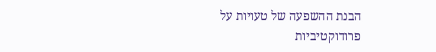הבנת ההשפעה של טעויות על פרודוקטיביות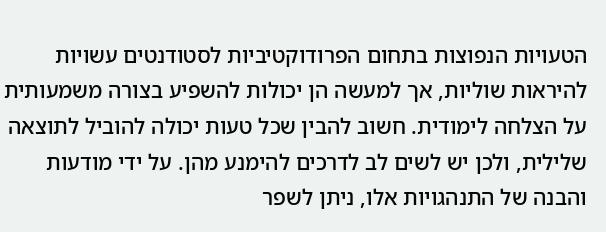הטעויות הנפוצות בתחום הפרודוקטיביות לסטודנטים עשויות להיראות שוליות, אך למעשה הן יכולות להשפיע בצורה משמעותית על הצלחה לימודית. חשוב להבין שכל טעות יכולה להוביל לתוצאה שלילית, ולכן יש לשים לב לדרכים להימנע מהן. על ידי מודעות והבנה של התנהגויות אלו, ניתן לשפר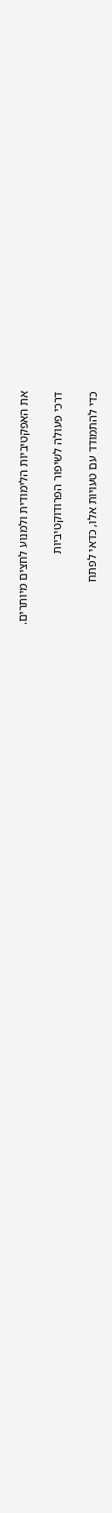את האפקטיביות הלימודית ולמנוע לחצים מיותרים.

דרכי פעולה לשיפור הפרודוקטיביות

כדי להתמודד עם טעויות אלו, כדאי לפתח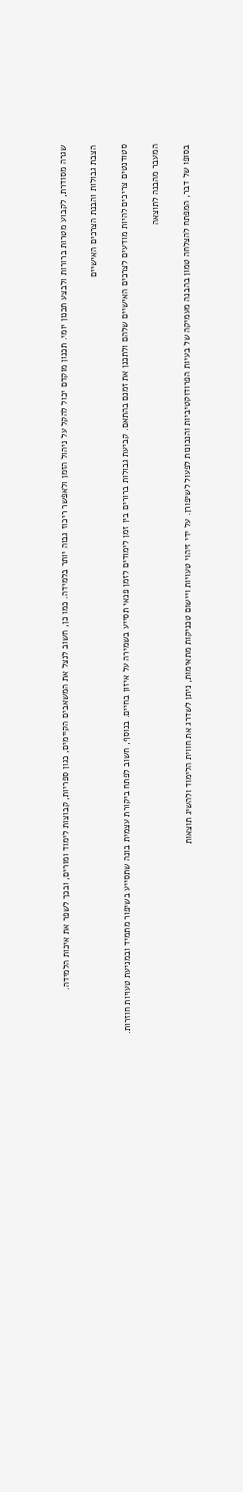שגרה מסודרת, לקבוע מטרות ברורות ולבצע תכנון יומי. תכנון מוקדם יכול להקל על ניהול הזמן ולאפשר ריכוז גבוה יותר בלמידה. כמו כן, חשוב לנצל את המשאבים הקיימים, כגון ספריות, קבוצות לימוד ומורים, ובכך לשפר את איכות הלמידה.

הצבת גבולות והבנת הצרכים האישיים

סטודנטים צריכים להיות מודעים לצרכים האישיים שלהם ולתכנן את זמנם בהתאם. קביעת גבולות ברורים בין זמן לימודים לזמן פנאי תסייע בשמירה על איזון בחיים. בנוסף, חשוב לפתח ביקורת עצמית בונה שתסייע בשיפור מתמיד ובמניעת טעויות חוזרות.

המעבר מהבנה לתוצאה

בסופו של דבר, המפתח להצלחה טמון בהבנה מעמיקה של בעיות הפרודוקטיביות והנכונות לפעול לשיפורן. על ידי זיהוי טעויות ויישום טכניקות מתאימות, ניתן לשדרג את חווית הלימוד ולהשיג תוצאות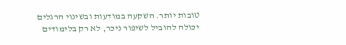טובות יותר. השקעה במודעות ובשינוי הרגלים יכולה להוביל לשיפור ניכר, לא רק בלימודים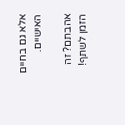אלא גם בחיים האישיים.

אהבתם? זה הזמן לשתף!